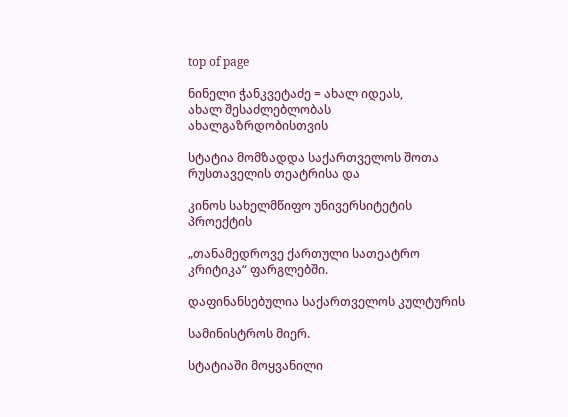top of page

ნინელი ჭანკვეტაძე = ახალ იდეას,
ახალ შესაძლებლობას ახალგაზრდობისთვის

სტატია მომზადდა საქართველოს შოთა რუსთაველის თეატრისა და

კინოს სახელმწიფო უნივერსიტეტის პროექტის

„თანამედროვე ქართული სათეატრო კრიტიკა“ ფარგლებში.

დაფინანსებულია საქართველოს კულტურის

სამინისტროს მიერ.

სტატიაში მოყვანილი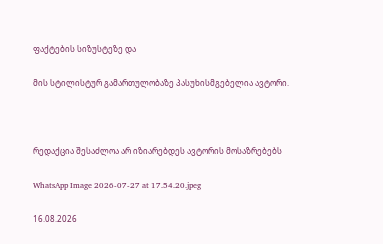ფაქტების სიზუსტეზე და

მის სტილისტურ გამართულობაზე პასუხისმგებელია ავტორი.



რედაქცია შესაძლოა არ იზიარებდეს ავტორის მოსაზრებებს

WhatsApp Image 2026-07-27 at 17.54.20.jpeg

16.08.2026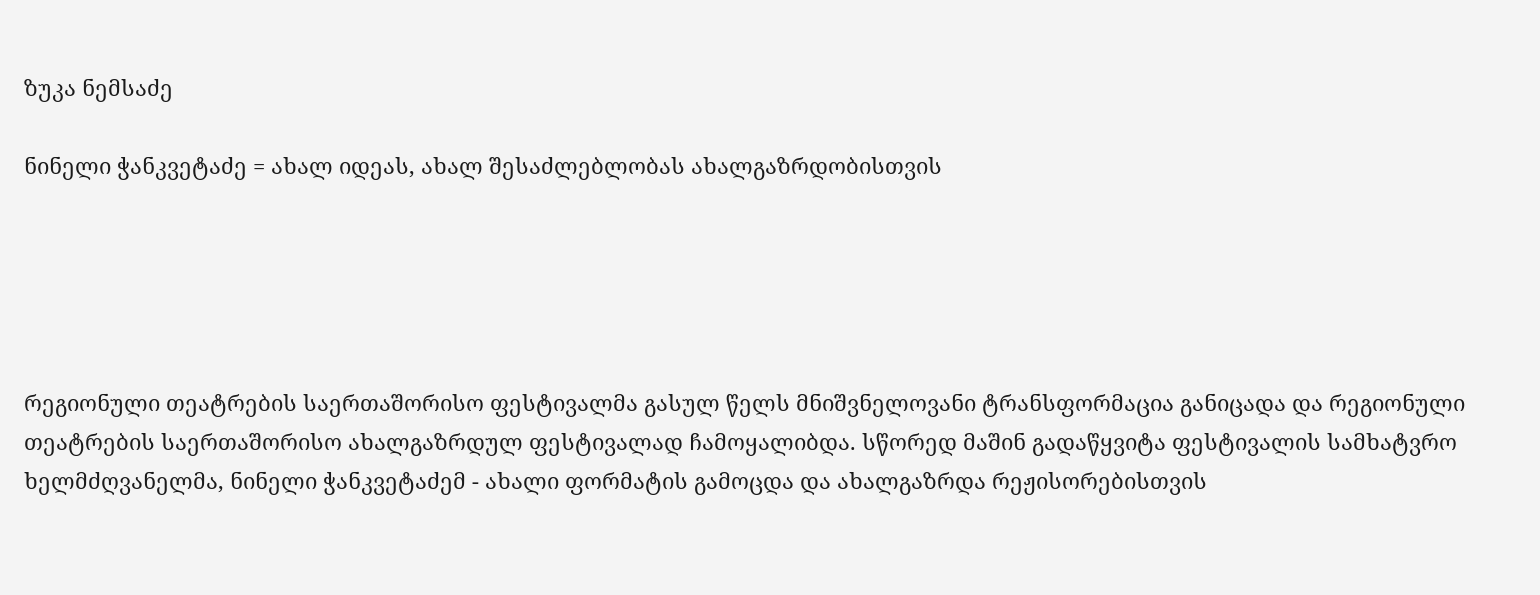ზუკა ნემსაძე

ნინელი ჭანკვეტაძე = ახალ იდეას, ახალ შესაძლებლობას ახალგაზრდობისთვის





რეგიონული თეატრების საერთაშორისო ფესტივალმა გასულ წელს მნიშვნელოვანი ტრანსფორმაცია განიცადა და რეგიონული თეატრების საერთაშორისო ახალგაზრდულ ფესტივალად ჩამოყალიბდა. სწორედ მაშინ გადაწყვიტა ფესტივალის სამხატვრო ხელმძღვანელმა, ნინელი ჭანკვეტაძემ - ახალი ფორმატის გამოცდა და ახალგაზრდა რეჟისორებისთვის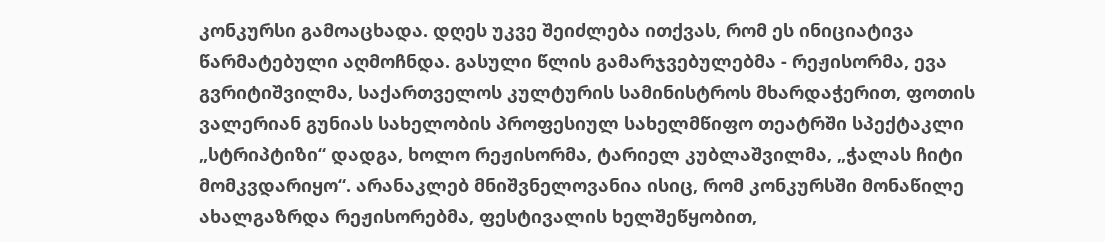კონკურსი გამოაცხადა. დღეს უკვე შეიძლება ითქვას, რომ ეს ინიციატივა წარმატებული აღმოჩნდა. გასული წლის გამარჯვებულებმა - რეჟისორმა, ევა გვრიტიშვილმა, საქართველოს კულტურის სამინისტროს მხარდაჭერით, ფოთის ვალერიან გუნიას სახელობის პროფესიულ სახელმწიფო თეატრში სპექტაკლი „სტრიპტიზი“ დადგა, ხოლო რეჟისორმა, ტარიელ კუბლაშვილმა, „ჭალას ჩიტი მომკვდარიყო“. არანაკლებ მნიშვნელოვანია ისიც, რომ კონკურსში მონაწილე ახალგაზრდა რეჟისორებმა, ფესტივალის ხელშეწყობით,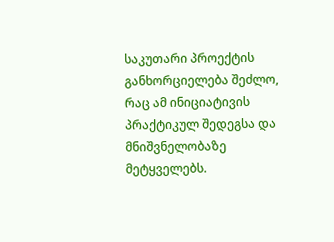საკუთარი პროექტის განხორციელება შეძლო, რაც ამ ინიციატივის პრაქტიკულ შედეგსა და მნიშვნელობაზე მეტყველებს.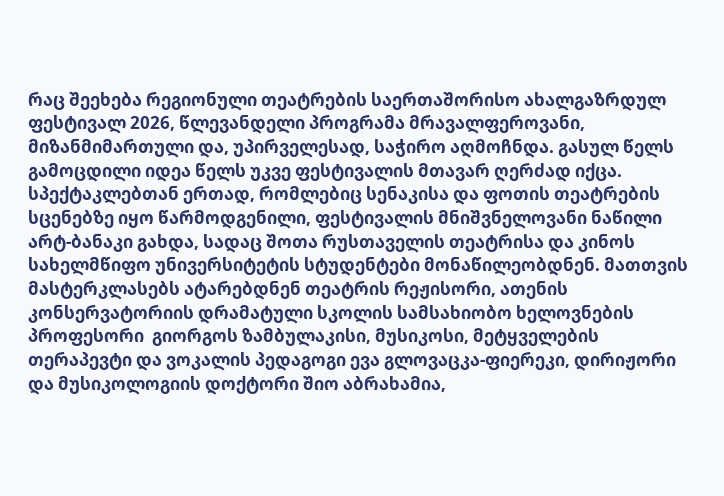რაც შეეხება რეგიონული თეატრების საერთაშორისო ახალგაზრდულ ფესტივალ 2026, წლევანდელი პროგრამა მრავალფეროვანი, მიზანმიმართული და, უპირველესად, საჭირო აღმოჩნდა. გასულ წელს გამოცდილი იდეა წელს უკვე ფესტივალის მთავარ ღერძად იქცა. სპექტაკლებთან ერთად, რომლებიც სენაკისა და ფოთის თეატრების სცენებზე იყო წარმოდგენილი, ფესტივალის მნიშვნელოვანი ნაწილი არტ-ბანაკი გახდა, სადაც შოთა რუსთაველის თეატრისა და კინოს სახელმწიფო უნივერსიტეტის სტუდენტები მონაწილეობდნენ. მათთვის მასტერკლასებს ატარებდნენ თეატრის რეჟისორი, ათენის კონსერვატორიის დრამატული სკოლის სამსახიობო ხელოვნების პროფესორი  გიორგოს ზამბულაკისი, მუსიკოსი, მეტყველების თერაპევტი და ვოკალის პედაგოგი ევა გლოვაცკა-ფიერეკი, დირიჟორი და მუსიკოლოგიის დოქტორი შიო აბრახამია,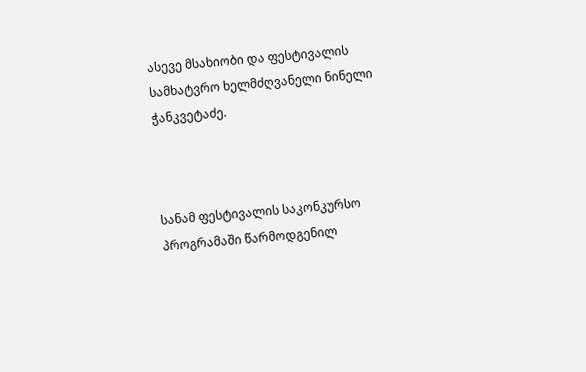ასევე მსახიობი და ფესტივალის სამხატვრო ხელმძღვანელი ნინელი ჭანკვეტაძე.



სანამ ფესტივალის საკონკურსო პროგრამაში წარმოდგენილ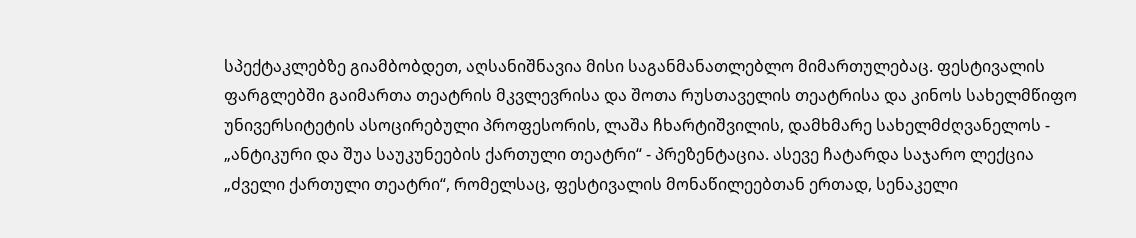სპექტაკლებზე გიამბობდეთ, აღსანიშნავია მისი საგანმანათლებლო მიმართულებაც. ფესტივალის ფარგლებში გაიმართა თეატრის მკვლევრისა და შოთა რუსთაველის თეატრისა და კინოს სახელმწიფო უნივერსიტეტის ასოცირებული პროფესორის, ლაშა ჩხარტიშვილის, დამხმარე სახელმძღვანელოს - „ანტიკური და შუა საუკუნეების ქართული თეატრი“ - პრეზენტაცია. ასევე ჩატარდა საჯარო ლექცია „ძველი ქართული თეატრი“, რომელსაც, ფესტივალის მონაწილეებთან ერთად, სენაკელი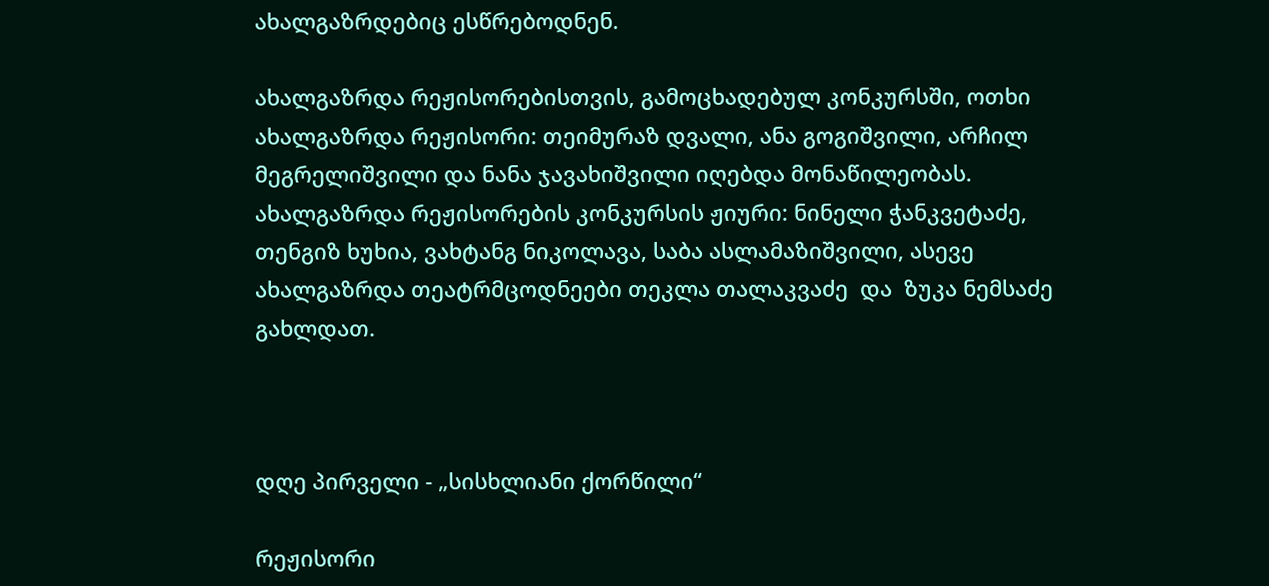ახალგაზრდებიც ესწრებოდნენ.

ახალგაზრდა რეჟისორებისთვის, გამოცხადებულ კონკურსში, ოთხი ახალგაზრდა რეჟისორი: თეიმურაზ დვალი, ანა გოგიშვილი, არჩილ მეგრელიშვილი და ნანა ჯავახიშვილი იღებდა მონაწილეობას. ახალგაზრდა რეჟისორების კონკურსის ჟიური: ნინელი ჭანკვეტაძე, თენგიზ ხუხია, ვახტანგ ნიკოლავა, საბა ასლამაზიშვილი, ასევე ახალგაზრდა თეატრმცოდნეები თეკლა თალაკვაძე  და  ზუკა ნემსაძე გახლდათ.



დღე პირველი - „სისხლიანი ქორწილი“

რეჟისორი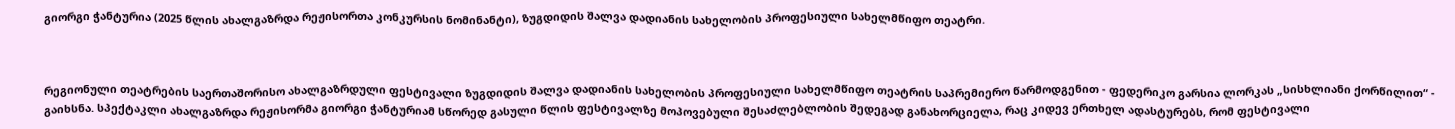გიორგი ჭანტურია (2025 წლის ახალგაზრდა რეჟისორთა კონკურსის ნომინანტი), ზუგდიდის შალვა დადიანის სახელობის პროფესიული სახელმწიფო თეატრი.



რეგიონული თეატრების საერთაშორისო ახალგაზრდული ფესტივალი ზუგდიდის შალვა დადიანის სახელობის პროფესიული სახელმწიფო თეატრის საპრემიერო წარმოდგენით - ფედერიკო გარსია ლორკას „სისხლიანი ქორწილით“ - გაიხსნა. სპექტაკლი ახალგაზრდა რეჟისორმა გიორგი ჭანტურიამ სწორედ გასული წლის ფესტივალზე მოპოვებული შესაძლებლობის შედეგად განახორციელა, რაც კიდევ ერთხელ ადასტურებს, რომ ფესტივალი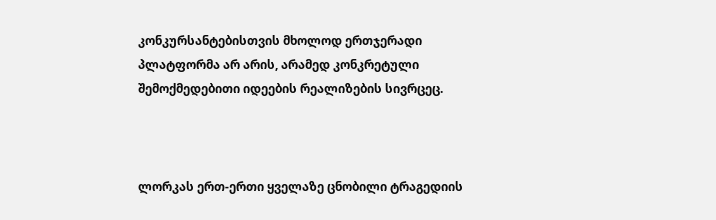კონკურსანტებისთვის მხოლოდ ერთჯერადი პლატფორმა არ არის, არამედ კონკრეტული შემოქმედებითი იდეების რეალიზების სივრცეც.



ლორკას ერთ-ერთი ყველაზე ცნობილი ტრაგედიის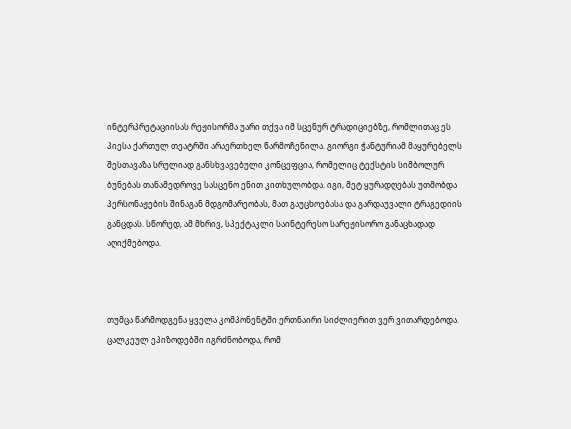ინტერპრეტაციისას რეჟისორმა უარი თქვა იმ სცენურ ტრადიციებზე, რომლითაც ეს პიესა ქართულ თეატრში არაერთხელ წარმოჩენილა. გიორგი ჭანტურიამ მაყურებელს შესთავაზა სრულიად განსხვავებული კონცეფცია, რომელიც ტექსტის სიმბოლურ ბუნებას თანამედროვე სასცენო ენით კითხულობდა. იგი, მეტ ყურადღებას უთმობდა პერსონაჟების შინაგან მდგომარეობას, მათ გაუცხოებასა და გარდაუვალი ტრაგედიის განცდას. სწორედ, ამ მხრივ, სპექტაკლი საინტერესო სარეჟისორო განაცხადად აღიქმებოდა.



თუმცა წარმოდგენა ყველა კომპონენტში ერთნაირი სიძლიერით ვერ ვითარდებოდა. ცალკეულ ეპიზოდებში იგრძნობოდა, რომ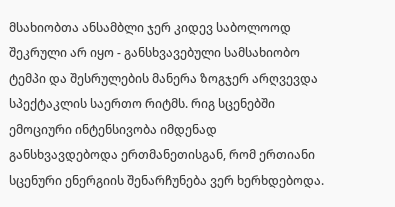მსახიობთა ანსამბლი ჯერ კიდევ საბოლოოდ შეკრული არ იყო - განსხვავებული სამსახიობო ტემპი და შესრულების მანერა ზოგჯერ არღვევდა სპექტაკლის საერთო რიტმს. რიგ სცენებში ემოციური ინტენსივობა იმდენად განსხვავდებოდა ერთმანეთისგან, რომ ერთიანი სცენური ენერგიის შენარჩუნება ვერ ხერხდებოდა.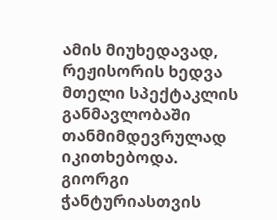ამის მიუხედავად, რეჟისორის ხედვა მთელი სპექტაკლის განმავლობაში თანმიმდევრულად იკითხებოდა. გიორგი ჭანტურიასთვის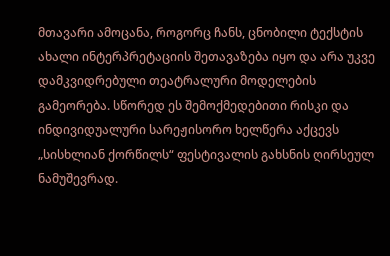მთავარი ამოცანა, როგორც ჩანს, ცნობილი ტექსტის ახალი ინტერპრეტაციის შეთავაზება იყო და არა უკვე დამკვიდრებული თეატრალური მოდელების გამეორება. სწორედ ეს შემოქმედებითი რისკი და ინდივიდუალური სარეჟისორო ხელწერა აქცევს „სისხლიან ქორწილს“ ფესტივალის გახსნის ღირსეულ ნამუშევრად.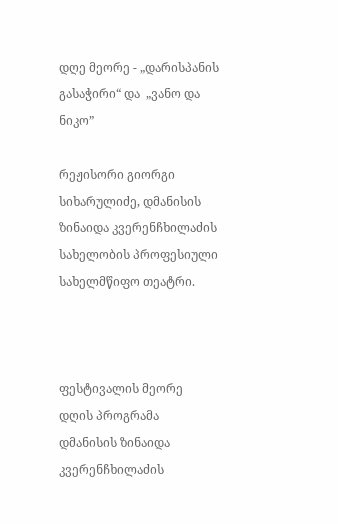დღე მეორე - „დარისპანის გასაჭირი“ და  „ვანო და ნიკო”

რეჟისორი გიორგი სიხარულიძე, დმანისის ზინაიდა კვერენჩხილაძის სახელობის პროფესიული სახელმწიფო თეატრი.



ფესტივალის მეორე დღის პროგრამა დმანისის ზინაიდა კვერენჩხილაძის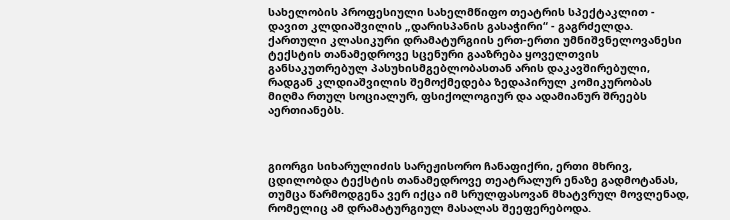სახელობის პროფესიული სახელმწიფო თეატრის სპექტაკლით - დავით კლდიაშვილის „დარისპანის გასაჭირი“ - გაგრძელდა. ქართული კლასიკური დრამატურგიის ერთ-ერთი უმნიშვნელოვანესი ტექსტის თანამედროვე სცენური გააზრება ყოველთვის განსაკუთრებულ პასუხისმგებლობასთან არის დაკავშირებული, რადგან კლდიაშვილის შემოქმედება ზედაპირულ კომიკურობას მიღმა რთულ სოციალურ, ფსიქოლოგიურ და ადამიანურ შრეებს აერთიანებს.



გიორგი სიხარულიძის სარეჟისორო ჩანაფიქრი, ერთი მხრივ, ცდილობდა ტექსტის თანამედროვე თეატრალურ ენაზე გადმოტანას, თუმცა წარმოდგენა ვერ იქცა იმ სრულფასოვან მხატვრულ მოვლენად, რომელიც ამ დრამატურგიულ მასალას შეეფერებოდა.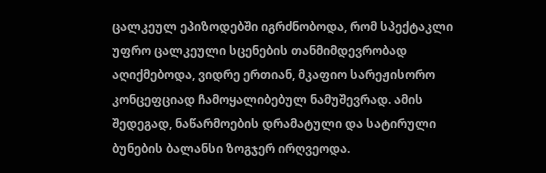ცალკეულ ეპიზოდებში იგრძნობოდა, რომ სპექტაკლი უფრო ცალკეული სცენების თანმიმდევრობად აღიქმებოდა, ვიდრე ერთიან, მკაფიო სარეჟისორო კონცეფციად ჩამოყალიბებულ ნამუშევრად. ამის შედეგად, ნაწარმოების დრამატული და სატირული ბუნების ბალანსი ზოგჯერ ირღვეოდა.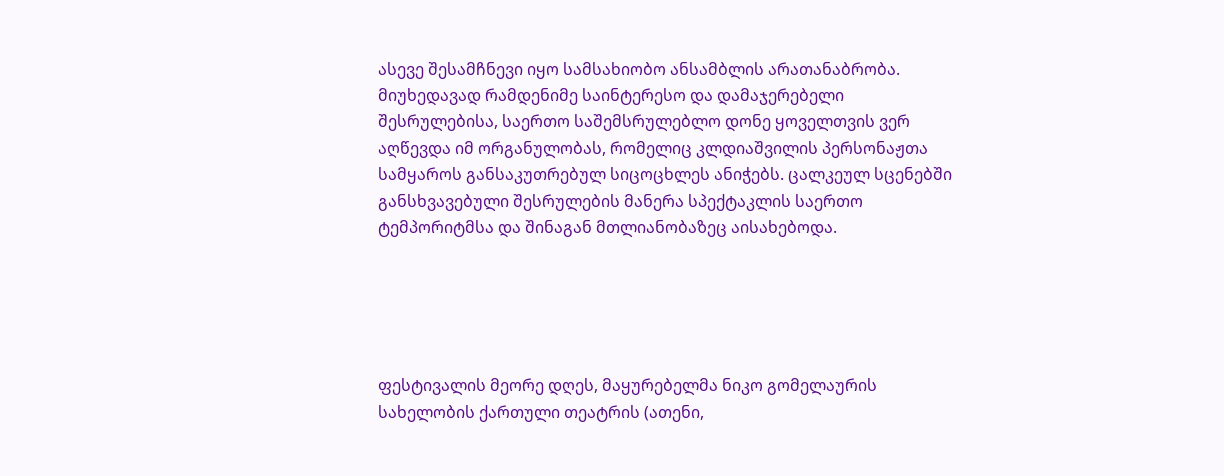ასევე შესამჩნევი იყო სამსახიობო ანსამბლის არათანაბრობა. მიუხედავად რამდენიმე საინტერესო და დამაჯერებელი შესრულებისა, საერთო საშემსრულებლო დონე ყოველთვის ვერ აღწევდა იმ ორგანულობას, რომელიც კლდიაშვილის პერსონაჟთა სამყაროს განსაკუთრებულ სიცოცხლეს ანიჭებს. ცალკეულ სცენებში განსხვავებული შესრულების მანერა სპექტაკლის საერთო ტემპორიტმსა და შინაგან მთლიანობაზეც აისახებოდა.





ფესტივალის მეორე დღეს, მაყურებელმა ნიკო გომელაურის სახელობის ქართული თეატრის (ათენი,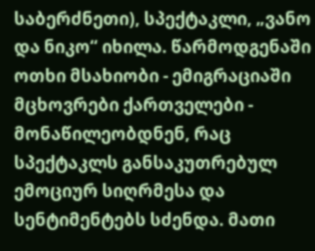საბერძნეთი), სპექტაკლი, „ვანო და ნიკო“ იხილა. წარმოდგენაში ოთხი მსახიობი - ემიგრაციაში მცხოვრები ქართველები - მონაწილეობდნენ, რაც სპექტაკლს განსაკუთრებულ ემოციურ სიღრმესა და სენტიმენტებს სძენდა. მათი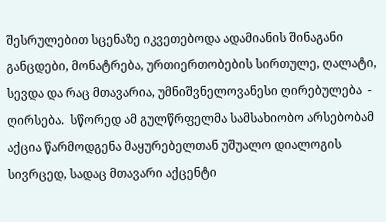შესრულებით სცენაზე იკვეთებოდა ადამიანის შინაგანი განცდები, მონატრება, ურთიერთობების სირთულე, ღალატი, სევდა და რაც მთავარია, უმნიშვნელოვანესი ღირებულება  - ღირსება.  სწორედ ამ გულწრფელმა სამსახიობო არსებობამ აქცია წარმოდგენა მაყურებელთან უშუალო დიალოგის სივრცედ, სადაც მთავარი აქცენტი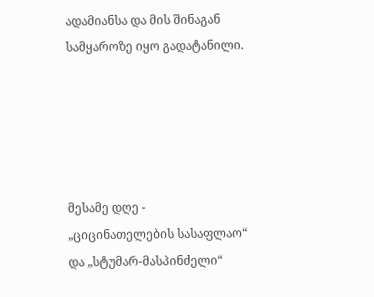ადამიანსა და მის შინაგან სამყაროზე იყო გადატანილი.





მესამე დღე - „ციცინათელების სასაფლაო“ და „სტუმარ-მასპინძელი“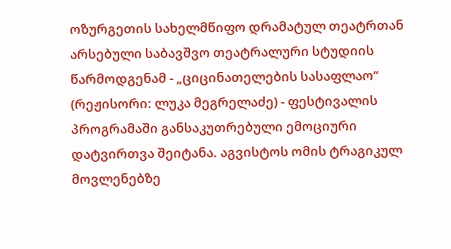ოზურგეთის სახელმწიფო დრამატულ თეატრთან არსებული საბავშვო თეატრალური სტუდიის წარმოდგენამ - „ციცინათელების სასაფლაო“ (რეჟისორი: ლუკა მეგრელაძე) - ფესტივალის პროგრამაში განსაკუთრებული ემოციური დატვირთვა შეიტანა. აგვისტოს ომის ტრაგიკულ მოვლენებზე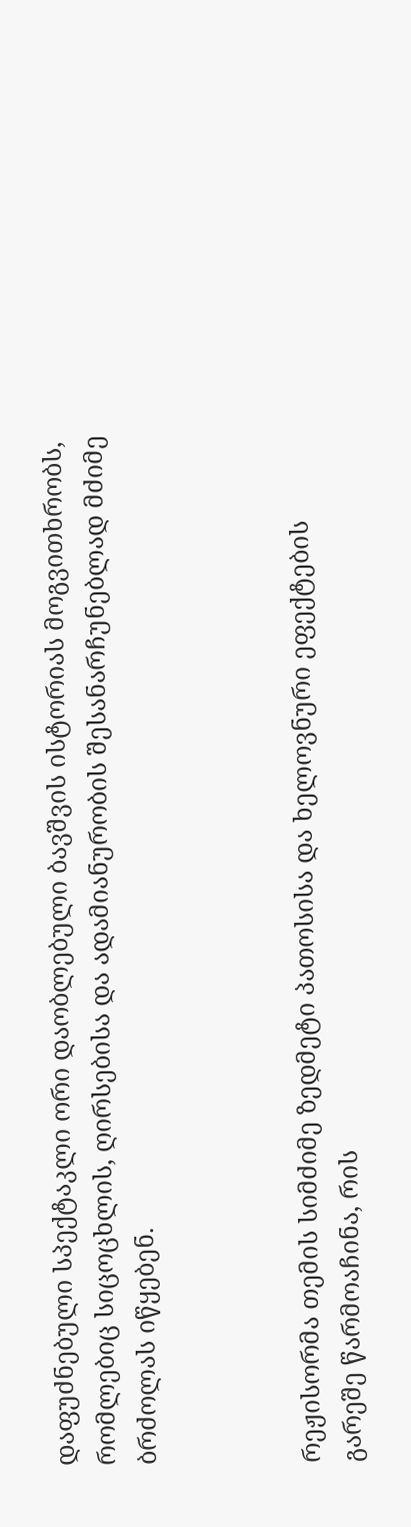დაფუძნებული სპექტაკლი ორი დაობლებული ბავშვის ისტორიას მოგვითხრობს, რომლებიც სიცოცხლის, ღირსებისა და ადამიანურობის შესანარჩუნებლად მძიმე ბრძოლას იწყებენ.



რეჟისორმა თემის სიმძიმე ზედმეტი პათოსისა და ხელოვნური ეფექტების გარეშე წარმოაჩინა, რის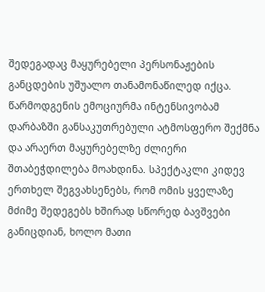შედეგადაც მაყურებელი პერსონაჟების განცდების უშუალო თანამონაწილედ იქცა. წარმოდგენის ემოციურმა ინტენსივობამ დარბაზში განსაკუთრებული ატმოსფერო შექმნა და არაერთ მაყურებელზე ძლიერი შთაბეჭდილება მოახდინა. სპექტაკლი კიდევ ერთხელ შეგვახსენებს, რომ ომის ყველაზე მძიმე შედეგებს ხშირად სწორედ ბავშვები განიცდიან, ხოლო მათი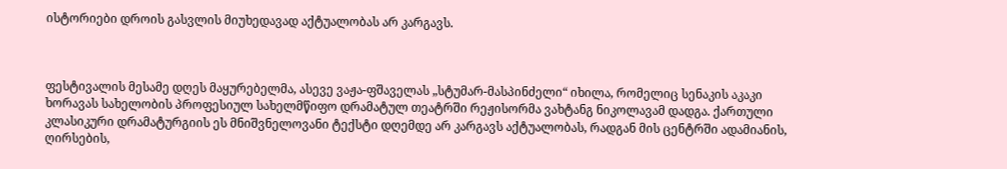ისტორიები დროის გასვლის მიუხედავად აქტუალობას არ კარგავს.



ფესტივალის მესამე დღეს მაყურებელმა, ასევე ვაჟა-ფშაველას „სტუმარ-მასპინძელი“ იხილა, რომელიც სენაკის აკაკი ხორავას სახელობის პროფესიულ სახელმწიფო დრამატულ თეატრში რეჟისორმა ვახტანგ ნიკოლავამ დადგა. ქართული კლასიკური დრამატურგიის ეს მნიშვნელოვანი ტექსტი დღემდე არ კარგავს აქტუალობას, რადგან მის ცენტრში ადამიანის, ღირსების,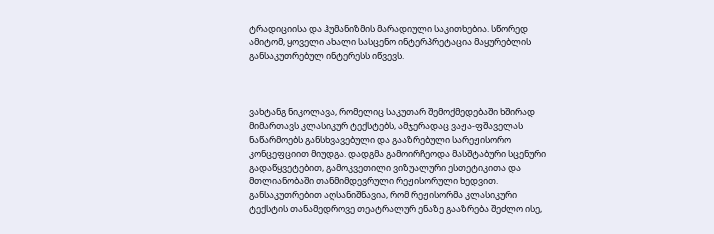ტრადიციისა და ჰუმანიზმის მარადიული საკითხებია. სწორედ ამიტომ, ყოველი ახალი სასცენო ინტერპრეტაცია მაყურებლის განსაკუთრებულ ინტერესს იწვევს.



ვახტანგ ნიკოლავა, რომელიც საკუთარ შემოქმედებაში ხშირად მიმართავს კლასიკურ ტექსტებს, ამჯერადაც ვაჟა-ფშაველას ნაწარმოებს განსხვავებული და გააზრებული სარეჟისორო კონცეფციით მიუდგა. დადგმა გამოირჩეოდა მასშტაბური სცენური გადაწყვეტებით, გამოკვეთილი ვიზუალური ესთეტიკითა და მთლიანობაში თანმიმდევრული რეჟისორული ხედვით. განსაკუთრებით აღსანიშნავია, რომ რეჟისორმა კლასიკური ტექსტის თანამედროვე თეატრალურ ენაზე გააზრება შეძლო ისე,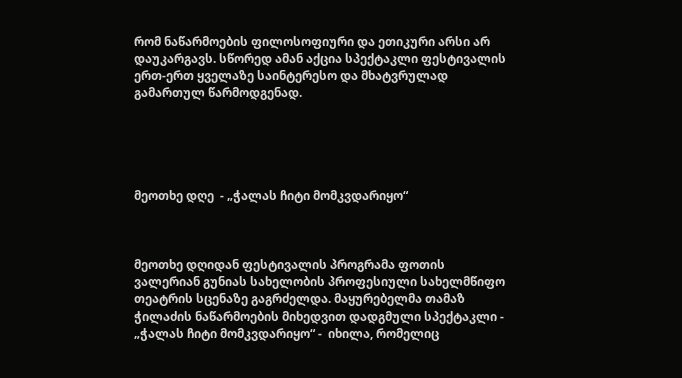რომ ნაწარმოების ფილოსოფიური და ეთიკური არსი არ დაუკარგავს. სწორედ ამან აქცია სპექტაკლი ფესტივალის ერთ-ერთ ყველაზე საინტერესო და მხატვრულად გამართულ წარმოდგენად.





მეოთხე დღე  - „ჭალას ჩიტი მომკვდარიყო“



მეოთხე დღიდან ფესტივალის პროგრამა ფოთის ვალერიან გუნიას სახელობის პროფესიული სახელმწიფო თეატრის სცენაზე გაგრძელდა. მაყურებელმა თამაზ ჭილაძის ნაწარმოების მიხედვით დადგმული სპექტაკლი - „ჭალას ჩიტი მომკვდარიყო“ -  იხილა, რომელიც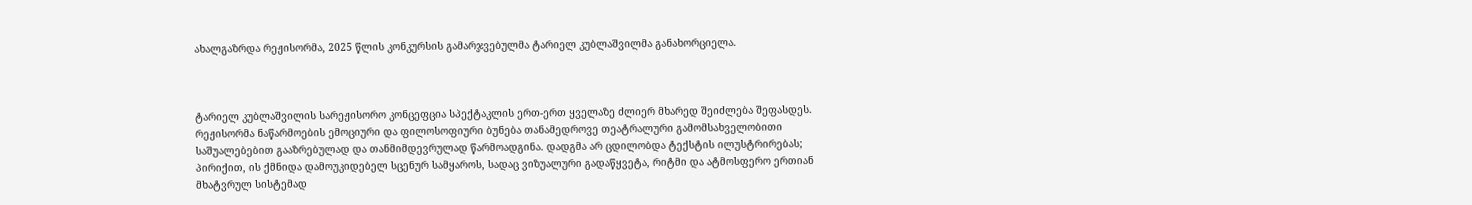ახალგაზრდა რეჟისორმა, 2025 წლის კონკურსის გამარჯვებულმა ტარიელ კუბლაშვილმა განახორციელა.



ტარიელ კუბლაშვილის სარეჟისორო კონცეფცია სპექტაკლის ერთ-ერთ ყველაზე ძლიერ მხარედ შეიძლება შეფასდეს. რეჟისორმა ნაწარმოების ემოციური და ფილოსოფიური ბუნება თანამედროვე თეატრალური გამომსახველობითი საშუალებებით გააზრებულად და თანმიმდევრულად წარმოადგინა. დადგმა არ ცდილობდა ტექსტის ილუსტრირებას; პირიქით, ის ქმნიდა დამოუკიდებელ სცენურ სამყაროს, სადაც ვიზუალური გადაწყვეტა, რიტმი და ატმოსფერო ერთიან მხატვრულ სისტემად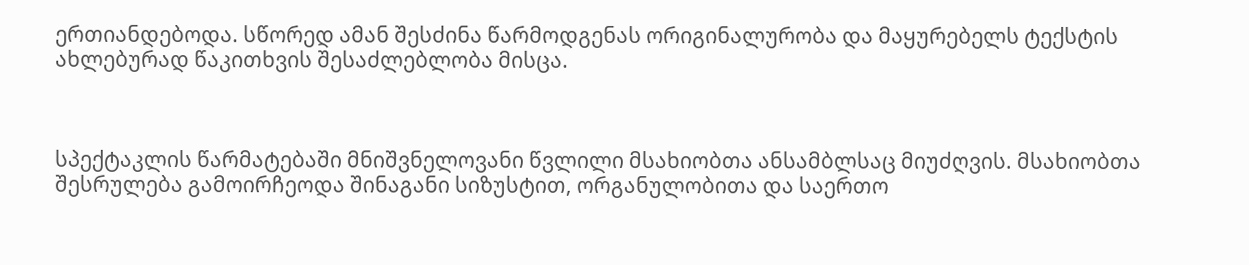ერთიანდებოდა. სწორედ ამან შესძინა წარმოდგენას ორიგინალურობა და მაყურებელს ტექსტის ახლებურად წაკითხვის შესაძლებლობა მისცა.



სპექტაკლის წარმატებაში მნიშვნელოვანი წვლილი მსახიობთა ანსამბლსაც მიუძღვის. მსახიობთა შესრულება გამოირჩეოდა შინაგანი სიზუსტით, ორგანულობითა და საერთო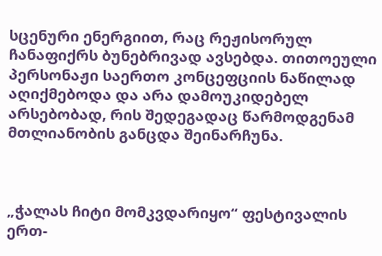სცენური ენერგიით, რაც რეჟისორულ ჩანაფიქრს ბუნებრივად ავსებდა. თითოეული პერსონაჟი საერთო კონცეფციის ნაწილად აღიქმებოდა და არა დამოუკიდებელ არსებობად, რის შედეგადაც წარმოდგენამ მთლიანობის განცდა შეინარჩუნა.



„ჭალას ჩიტი მომკვდარიყო“ ფესტივალის ერთ-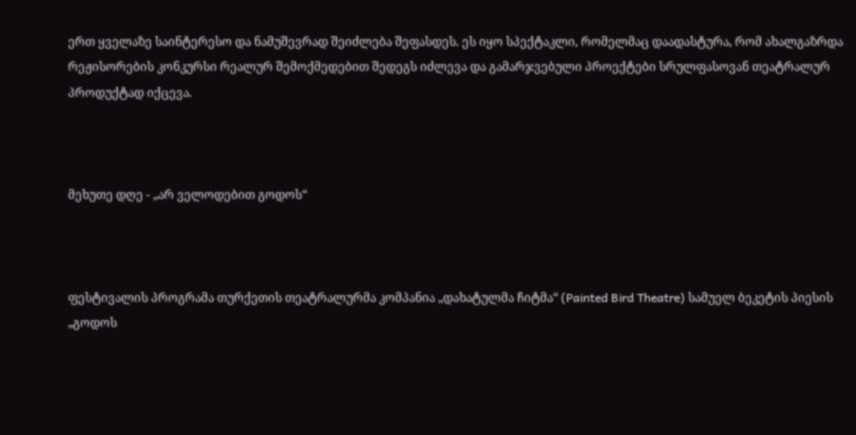ერთ ყველაზე საინტერესო და ნამუშევრად შეიძლება შეფასდეს. ეს იყო სპექტაკლი, რომელმაც დაადასტურა, რომ ახალგაზრდა რეჟისორების კონკურსი რეალურ შემოქმედებით შედეგს იძლევა და გამარჯვებული პროექტები სრულფასოვან თეატრალურ პროდუქტად იქცევა.



მეხუთე დღე - „არ ველოდებით გოდოს“



ფესტივალის პროგრამა თურქეთის თეატრალურმა კომპანია „დახატულმა ჩიტმა“ (Painted Bird Theatre) სამუელ ბეკეტის პიესის „გოდოს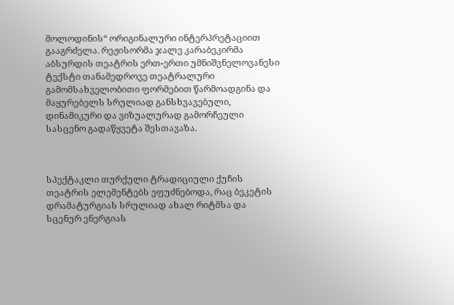მოლოდინის“ ორიგინალური ინტერპრეტაციით გააგრძელა. რეჟისორმა ჯალე კარაბეკირმა აბსურდის თეატრის ერთ-ერთი უმნიშვნელოვანესი ტექსტი თანამედროვე თეატრალური გამომსახველობითი ფორმებით წარმოადგინა და მაყურებელს სრულიად განსხვავებული, დინამიკური და ვიზუალურად გამორჩეული სასცენო გადაწყვეტა შესთავაზა.



სპექტაკლი თურქული ტრადიციული ქუჩის თეატრის ელემენტებს ეფუძნებოდა, რაც ბეკეტის დრამატურგიას სრულიად ახალ რიტმსა და სცენურ ენერგიას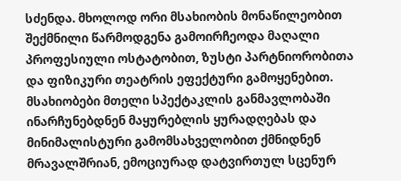სძენდა. მხოლოდ ორი მსახიობის მონაწილეობით შექმნილი წარმოდგენა გამოირჩეოდა მაღალი პროფესიული ოსტატობით, ზუსტი პარტნიორობითა და ფიზიკური თეატრის ეფექტური გამოყენებით. მსახიობები მთელი სპექტაკლის განმავლობაში ინარჩუნებდნენ მაყურებლის ყურადღებას და მინიმალისტური გამომსახველობით ქმნიდნენ მრავალშრიან, ემოციურად დატვირთულ სცენურ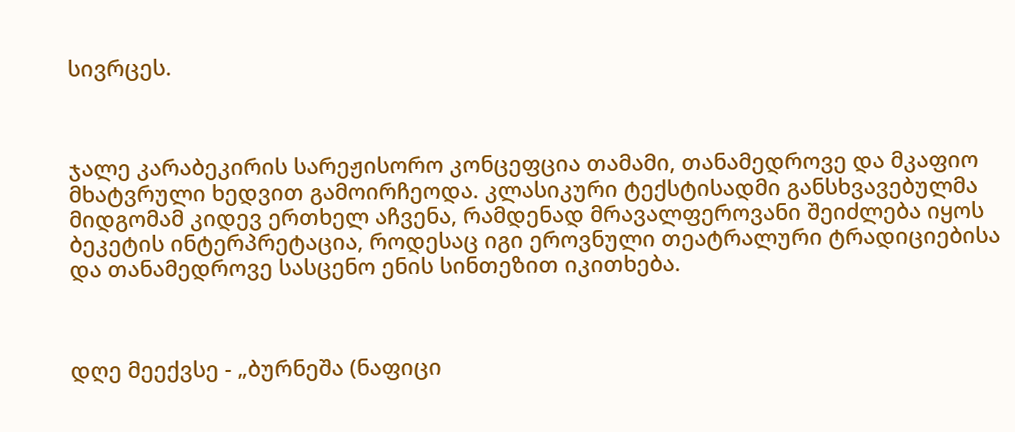სივრცეს.



ჯალე კარაბეკირის სარეჟისორო კონცეფცია თამამი, თანამედროვე და მკაფიო მხატვრული ხედვით გამოირჩეოდა. კლასიკური ტექსტისადმი განსხვავებულმა მიდგომამ კიდევ ერთხელ აჩვენა, რამდენად მრავალფეროვანი შეიძლება იყოს ბეკეტის ინტერპრეტაცია, როდესაც იგი ეროვნული თეატრალური ტრადიციებისა და თანამედროვე სასცენო ენის სინთეზით იკითხება.



დღე მეექვსე - „ბურნეშა (ნაფიცი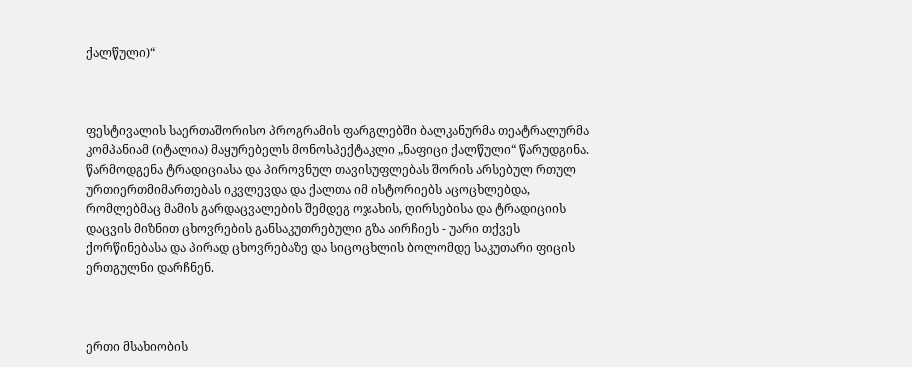ქალწული)“



ფესტივალის საერთაშორისო პროგრამის ფარგლებში ბალკანურმა თეატრალურმა კომპანიამ (იტალია) მაყურებელს მონოსპექტაკლი „ნაფიცი ქალწული“ წარუდგინა. წარმოდგენა ტრადიციასა და პიროვნულ თავისუფლებას შორის არსებულ რთულ ურთიერთმიმართებას იკვლევდა და ქალთა იმ ისტორიებს აცოცხლებდა, რომლებმაც მამის გარდაცვალების შემდეგ ოჯახის, ღირსებისა და ტრადიციის დაცვის მიზნით ცხოვრების განსაკუთრებული გზა აირჩიეს - უარი თქვეს ქორწინებასა და პირად ცხოვრებაზე და სიცოცხლის ბოლომდე საკუთარი ფიცის ერთგულნი დარჩნენ.



ერთი მსახიობის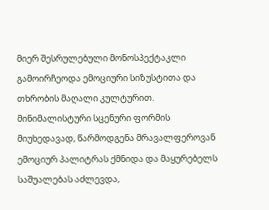მიერ შესრულებული მონოსპექტაკლი გამოირჩეოდა ემოციური სიზუსტითა და თხრობის მაღალი კულტურით. მინიმალისტური სცენური ფორმის მიუხედავად, წარმოდგენა მრავალფეროვან ემოციურ პალიტრას ქმნიდა და მაყურებელს საშუალებას აძლევდა,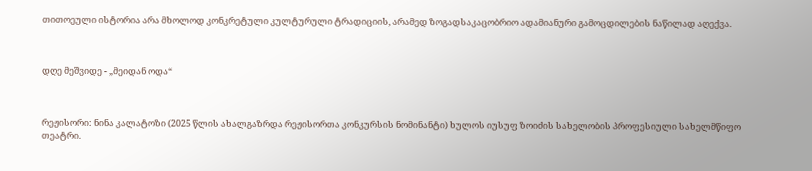თითოეული ისტორია არა მხოლოდ კონკრეტული კულტურული ტრადიციის, არამედ ზოგადსაკაცობრიო ადამიანური გამოცდილების ნაწილად აღექვა.



დღე მეშვიდე - „მეიდან ოდა“



რეჟისორი: ნინა კალატოზი (2025 წლის ახალგაზრდა რეჟისორთა კონკურსის ნომინანტი) ხულოს იუსუფ ზოიძის სახელობის პროფესიული სახელმწიფო თეატრი.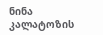ნინა კალატოზის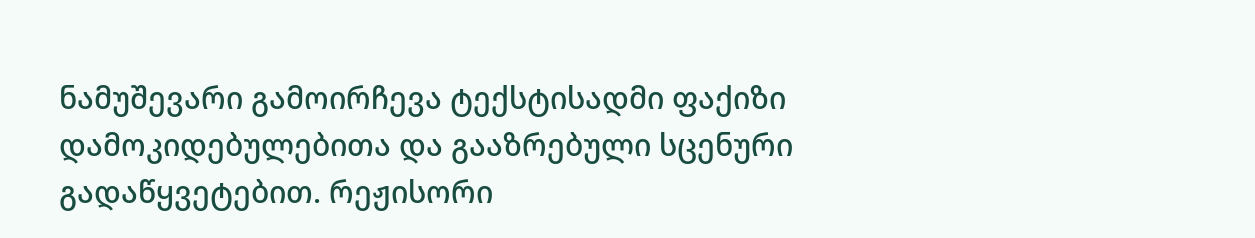ნამუშევარი გამოირჩევა ტექსტისადმი ფაქიზი დამოკიდებულებითა და გააზრებული სცენური გადაწყვეტებით. რეჟისორი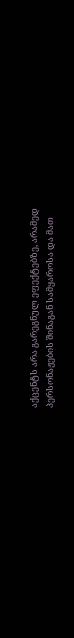აქცენტს არა გარეგნულ ეფექტებზე, არამედ პერსონაჟების შინაგან სამყაროსა და მათ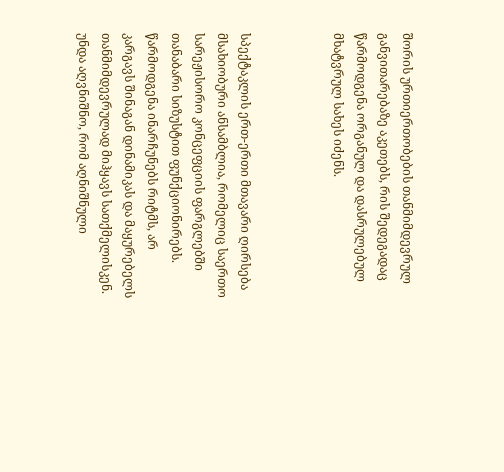შორის ურთიერთობების თანმიმდევრულ განვითარებაზე აკეთებს, რის შედეგადაც წარმოდგენა ორგანულ და დასრულებულ მხატვრულ სახეს იძენს.



სპექტაკლის ერთ-ერთი მთავარი ღირსება მსახიობური ანსამბლია, რომელიც საერთო სარეჟისორო კონცეფციის ფარგლებში თანაბარი სიზუსტით ფუნქციონირებს. წარმოდგენა ინარჩუნებს რიტმს, არ კარგავს შინაგან დინამიკას და მაყურებელს თანმიმდევრულად მიჰყავს სათქმელისკენ. უნდა აღვნიშნო, რომ აღნიშნული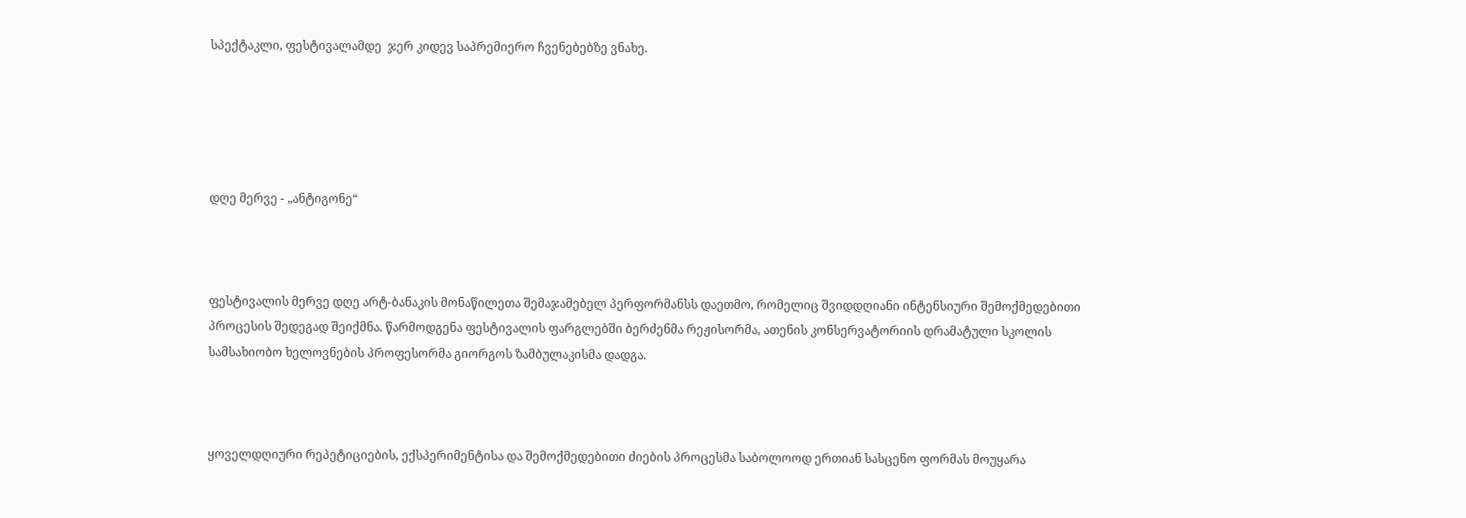სპექტაკლი, ფესტივალამდე  ჯერ კიდევ საპრემიერო ჩვენებებზე ვნახე.





დღე მერვე - „ანტიგონე“



ფესტივალის მერვე დღე არტ-ბანაკის მონაწილეთა შემაჯამებელ პერფორმანსს დაეთმო, რომელიც შვიდდღიანი ინტენსიური შემოქმედებითი პროცესის შედეგად შეიქმნა. წარმოდგენა ფესტივალის ფარგლებში ბერძენმა რეჟისორმა, ათენის კონსერვატორიის დრამატული სკოლის სამსახიობო ხელოვნების პროფესორმა გიორგოს ზამბულაკისმა დადგა.



ყოველდღიური რეპეტიციების, ექსპერიმენტისა და შემოქმედებითი ძიების პროცესმა საბოლოოდ ერთიან სასცენო ფორმას მოუყარა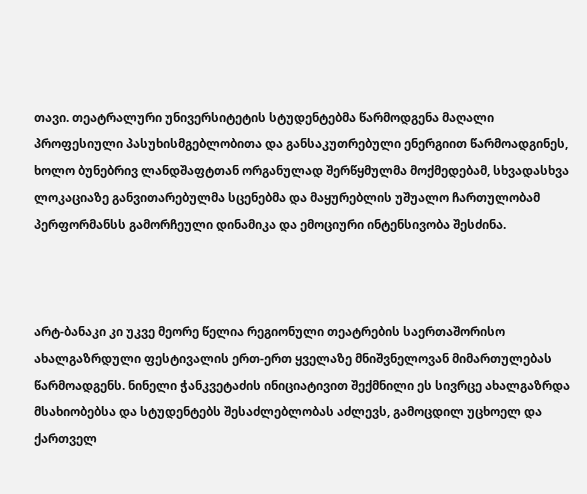თავი. თეატრალური უნივერსიტეტის სტუდენტებმა წარმოდგენა მაღალი პროფესიული პასუხისმგებლობითა და განსაკუთრებული ენერგიით წარმოადგინეს, ხოლო ბუნებრივ ლანდშაფტთან ორგანულად შერწყმულმა მოქმედებამ, სხვადასხვა ლოკაციაზე განვითარებულმა სცენებმა და მაყურებლის უშუალო ჩართულობამ პერფორმანსს გამორჩეული დინამიკა და ემოციური ინტენსივობა შესძინა.



არტ-ბანაკი კი უკვე მეორე წელია რეგიონული თეატრების საერთაშორისო ახალგაზრდული ფესტივალის ერთ-ერთ ყველაზე მნიშვნელოვან მიმართულებას წარმოადგენს. ნინელი ჭანკვეტაძის ინიციატივით შექმნილი ეს სივრცე ახალგაზრდა მსახიობებსა და სტუდენტებს შესაძლებლობას აძლევს, გამოცდილ უცხოელ და ქართველ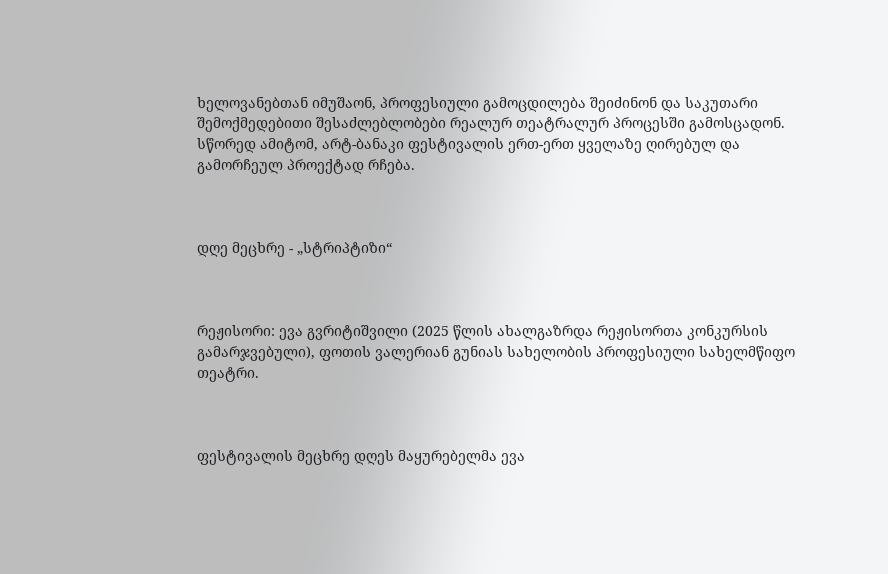ხელოვანებთან იმუშაონ, პროფესიული გამოცდილება შეიძინონ და საკუთარი შემოქმედებითი შესაძლებლობები რეალურ თეატრალურ პროცესში გამოსცადონ. სწორედ ამიტომ, არტ-ბანაკი ფესტივალის ერთ-ერთ ყველაზე ღირებულ და გამორჩეულ პროექტად რჩება.



დღე მეცხრე - „სტრიპტიზი“



რეჟისორი: ევა გვრიტიშვილი (2025 წლის ახალგაზრდა რეჟისორთა კონკურსის გამარჯვებული), ფოთის ვალერიან გუნიას სახელობის პროფესიული სახელმწიფო თეატრი.



ფესტივალის მეცხრე დღეს მაყურებელმა ევა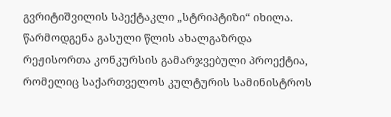გვრიტიშვილის სპექტაკლი „სტრიპტიზი“ იხილა. წარმოდგენა გასული წლის ახალგაზრდა რეჟისორთა კონკურსის გამარჯვებული პროექტია, რომელიც საქართველოს კულტურის სამინისტროს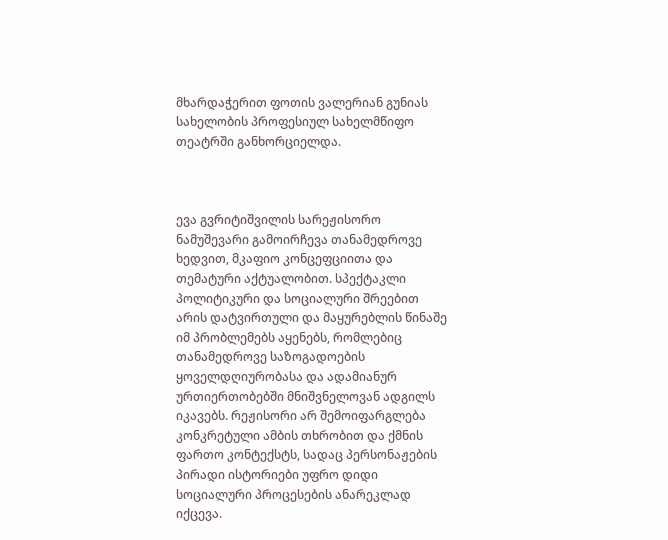მხარდაჭერით ფოთის ვალერიან გუნიას სახელობის პროფესიულ სახელმწიფო თეატრში განხორციელდა.



ევა გვრიტიშვილის სარეჟისორო ნამუშევარი გამოირჩევა თანამედროვე ხედვით, მკაფიო კონცეფციითა და თემატური აქტუალობით. სპექტაკლი პოლიტიკური და სოციალური შრეებით არის დატვირთული და მაყურებლის წინაშე იმ პრობლემებს აყენებს, რომლებიც თანამედროვე საზოგადოების ყოველდღიურობასა და ადამიანურ ურთიერთობებში მნიშვნელოვან ადგილს იკავებს. რეჟისორი არ შემოიფარგლება კონკრეტული ამბის თხრობით და ქმნის ფართო კონტექსტს, სადაც პერსონაჟების პირადი ისტორიები უფრო დიდი სოციალური პროცესების ანარეკლად იქცევა.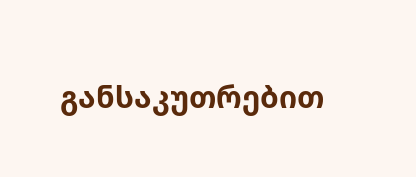განსაკუთრებით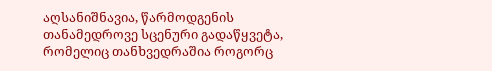აღსანიშნავია, წარმოდგენის თანამედროვე სცენური გადაწყვეტა, რომელიც თანხვედრაშია როგორც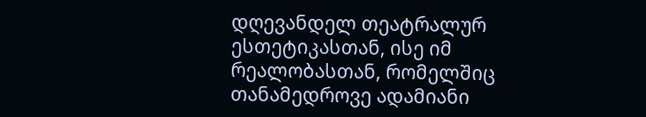დღევანდელ თეატრალურ ესთეტიკასთან, ისე იმ რეალობასთან, რომელშიც თანამედროვე ადამიანი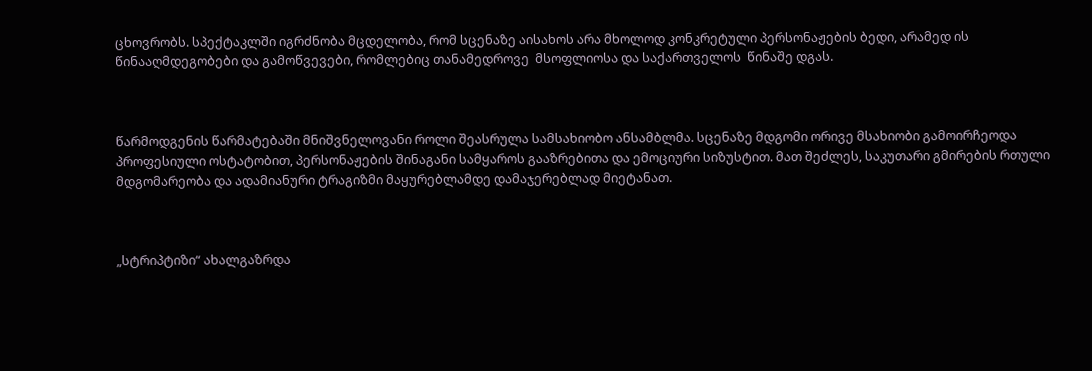ცხოვრობს. სპექტაკლში იგრძნობა მცდელობა, რომ სცენაზე აისახოს არა მხოლოდ კონკრეტული პერსონაჟების ბედი, არამედ ის წინააღმდეგობები და გამოწვევები, რომლებიც თანამედროვე  მსოფლიოსა და საქართველოს  წინაშე დგას.



წარმოდგენის წარმატებაში მნიშვნელოვანი როლი შეასრულა სამსახიობო ანსამბლმა. სცენაზე მდგომი ორივე მსახიობი გამოირჩეოდა პროფესიული ოსტატობით, პერსონაჟების შინაგანი სამყაროს გააზრებითა და ემოციური სიზუსტით. მათ შეძლეს, საკუთარი გმირების რთული მდგომარეობა და ადამიანური ტრაგიზმი მაყურებლამდე დამაჯერებლად მიეტანათ.



„სტრიპტიზი“ ახალგაზრდა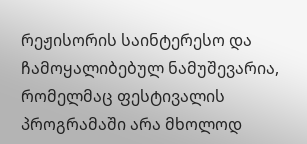რეჟისორის საინტერესო და ჩამოყალიბებულ ნამუშევარია, რომელმაც ფესტივალის პროგრამაში არა მხოლოდ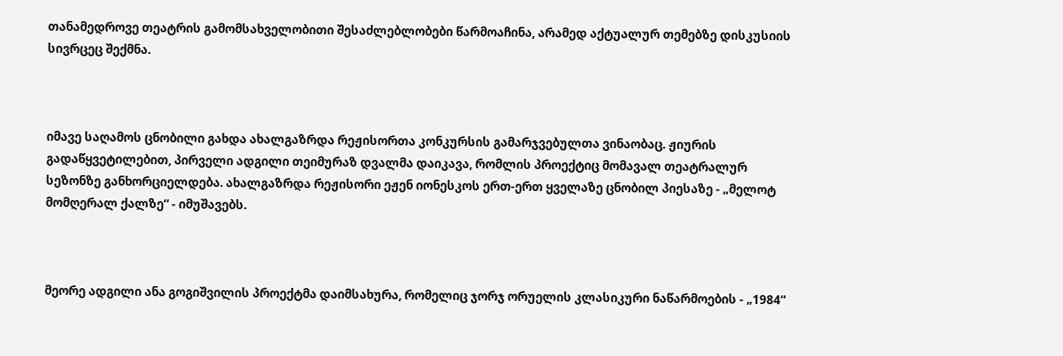თანამედროვე თეატრის გამომსახველობითი შესაძლებლობები წარმოაჩინა, არამედ აქტუალურ თემებზე დისკუსიის სივრცეც შექმნა.



იმავე საღამოს ცნობილი გახდა ახალგაზრდა რეჟისორთა კონკურსის გამარჯვებულთა ვინაობაც. ჟიურის გადაწყვეტილებით, პირველი ადგილი თეიმურაზ დვალმა დაიკავა, რომლის პროექტიც მომავალ თეატრალურ სეზონზე განხორციელდება. ახალგაზრდა რეჟისორი ეჟენ იონესკოს ერთ-ერთ ყველაზე ცნობილ პიესაზე - „მელოტ მომღერალ ქალზე“ - იმუშავებს.



მეორე ადგილი ანა გოგიშვილის პროექტმა დაიმსახურა, რომელიც ჯორჯ ორუელის კლასიკური ნაწარმოების - „1984“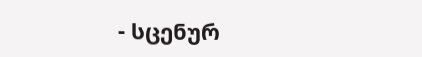- სცენურ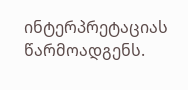ინტერპრეტაციას წარმოადგენს.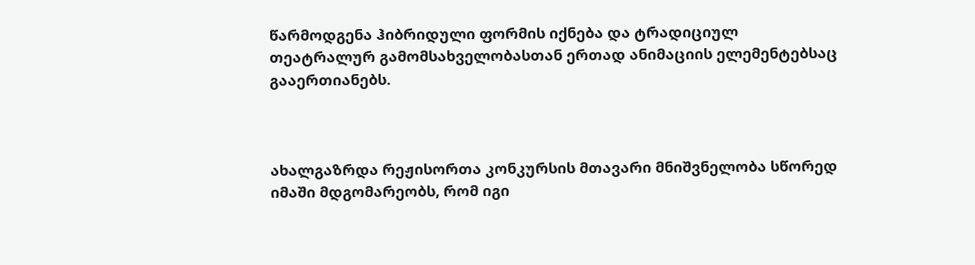წარმოდგენა ჰიბრიდული ფორმის იქნება და ტრადიციულ თეატრალურ გამომსახველობასთან ერთად ანიმაციის ელემენტებსაც გააერთიანებს.



ახალგაზრდა რეჟისორთა კონკურსის მთავარი მნიშვნელობა სწორედ იმაში მდგომარეობს, რომ იგი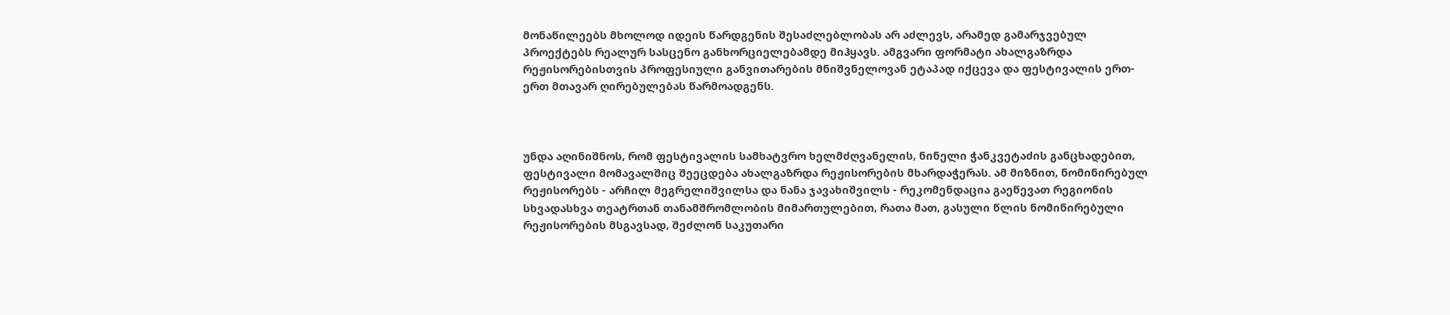მონაწილეებს მხოლოდ იდეის წარდგენის შესაძლებლობას არ აძლევს, არამედ გამარჯვებულ პროექტებს რეალურ სასცენო განხორციელებამდე მიჰყავს. ამგვარი ფორმატი ახალგაზრდა რეჟისორებისთვის პროფესიული განვითარების მნიშვნელოვან ეტაპად იქცევა და ფესტივალის ერთ-ერთ მთავარ ღირებულებას წარმოადგენს.



უნდა აღინიშნოს, რომ ფესტივალის სამხატვრო ხელმძღვანელის, ნინელი ჭანკვეტაძის განცხადებით, ფესტივალი მომავალშიც შეეცდება ახალგაზრდა რეჟისორების მხარდაჭერას. ამ მიზნით, ნომინირებულ რეჟისორებს - არჩილ მეგრელიშვილსა და ნანა ჯავახიშვილს - რეკომენდაცია გაეწევათ რეგიონის სხვადასხვა თეატრთან თანამშრომლობის მიმართულებით, რათა მათ, გასული წლის ნომინირებული რეჟისორების მსგავსად, შეძლონ საკუთარი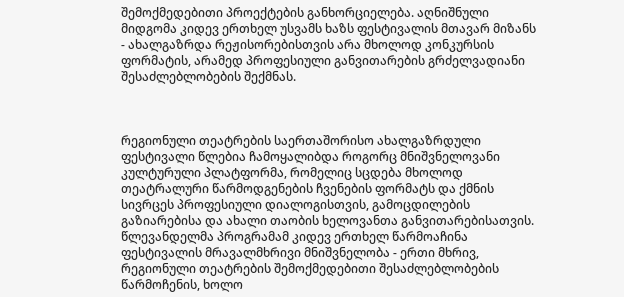შემოქმედებითი პროექტების განხორციელება. აღნიშნული მიდგომა კიდევ ერთხელ უსვამს ხაზს ფესტივალის მთავარ მიზანს - ახალგაზრდა რეჟისორებისთვის არა მხოლოდ კონკურსის ფორმატის, არამედ პროფესიული განვითარების გრძელვადიანი შესაძლებლობების შექმნას.



რეგიონული თეატრების საერთაშორისო ახალგაზრდული ფესტივალი წლებია ჩამოყალიბდა როგორც მნიშვნელოვანი კულტურული პლატფორმა, რომელიც სცდება მხოლოდ თეატრალური წარმოდგენების ჩვენების ფორმატს და ქმნის სივრცეს პროფესიული დიალოგისთვის, გამოცდილების გაზიარებისა და ახალი თაობის ხელოვანთა განვითარებისათვის. წლევანდელმა პროგრამამ კიდევ ერთხელ წარმოაჩინა ფესტივალის მრავალმხრივი მნიშვნელობა - ერთი მხრივ, რეგიონული თეატრების შემოქმედებითი შესაძლებლობების წარმოჩენის, ხოლო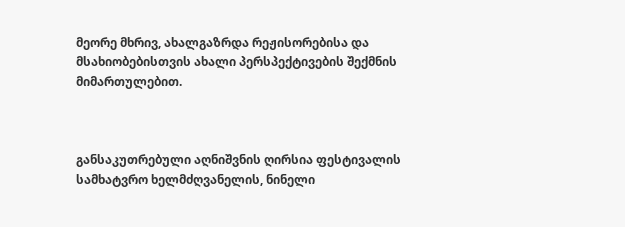მეორე მხრივ, ახალგაზრდა რეჟისორებისა და მსახიობებისთვის ახალი პერსპექტივების შექმნის მიმართულებით.



განსაკუთრებული აღნიშვნის ღირსია ფესტივალის სამხატვრო ხელმძღვანელის, ნინელი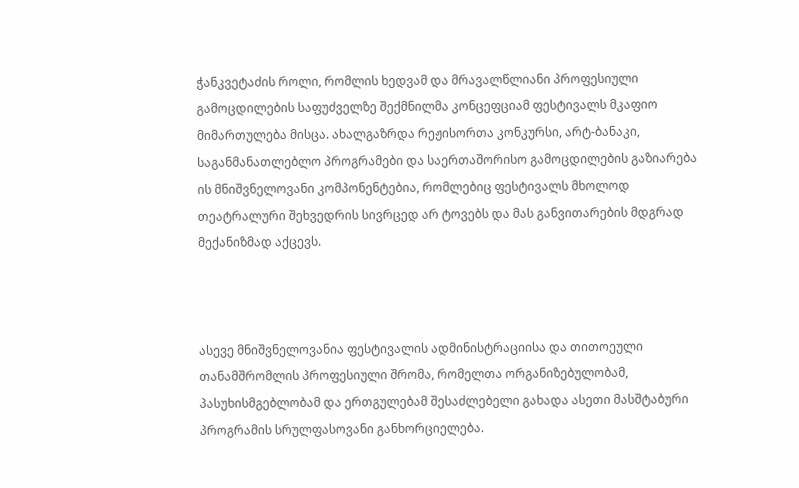ჭანკვეტაძის როლი, რომლის ხედვამ და მრავალწლიანი პროფესიული გამოცდილების საფუძველზე შექმნილმა კონცეფციამ ფესტივალს მკაფიო მიმართულება მისცა. ახალგაზრდა რეჟისორთა კონკურსი, არტ-ბანაკი, საგანმანათლებლო პროგრამები და საერთაშორისო გამოცდილების გაზიარება ის მნიშვნელოვანი კომპონენტებია, რომლებიც ფესტივალს მხოლოდ თეატრალური შეხვედრის სივრცედ არ ტოვებს და მას განვითარების მდგრად მექანიზმად აქცევს.



ასევე მნიშვნელოვანია ფესტივალის ადმინისტრაციისა და თითოეული თანამშრომლის პროფესიული შრომა, რომელთა ორგანიზებულობამ, პასუხისმგებლობამ და ერთგულებამ შესაძლებელი გახადა ასეთი მასშტაბური პროგრამის სრულფასოვანი განხორციელება.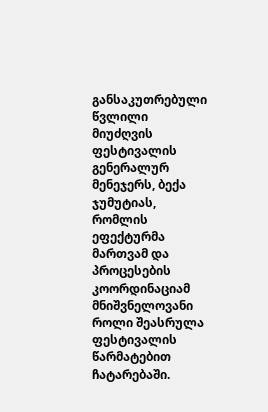განსაკუთრებული წვლილი მიუძღვის ფესტივალის გენერალურ მენეჯერს, ბექა ჯუმუტიას, რომლის ეფექტურმა მართვამ და პროცესების კოორდინაციამ მნიშვნელოვანი როლი შეასრულა ფესტივალის წარმატებით ჩატარებაში.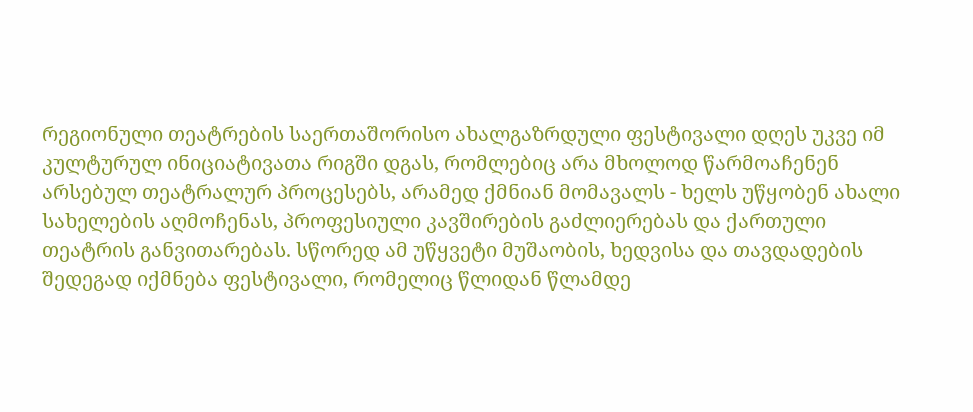რეგიონული თეატრების საერთაშორისო ახალგაზრდული ფესტივალი დღეს უკვე იმ კულტურულ ინიციატივათა რიგში დგას, რომლებიც არა მხოლოდ წარმოაჩენენ არსებულ თეატრალურ პროცესებს, არამედ ქმნიან მომავალს - ხელს უწყობენ ახალი სახელების აღმოჩენას, პროფესიული კავშირების გაძლიერებას და ქართული თეატრის განვითარებას. სწორედ ამ უწყვეტი მუშაობის, ხედვისა და თავდადების შედეგად იქმნება ფესტივალი, რომელიც წლიდან წლამდე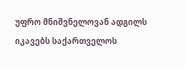უფრო მნიშვნელოვან ადგილს იკავებს საქართველოს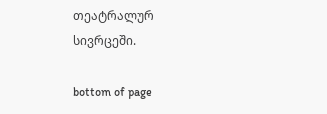თეატრალურ სივრცეში.

bottom of page